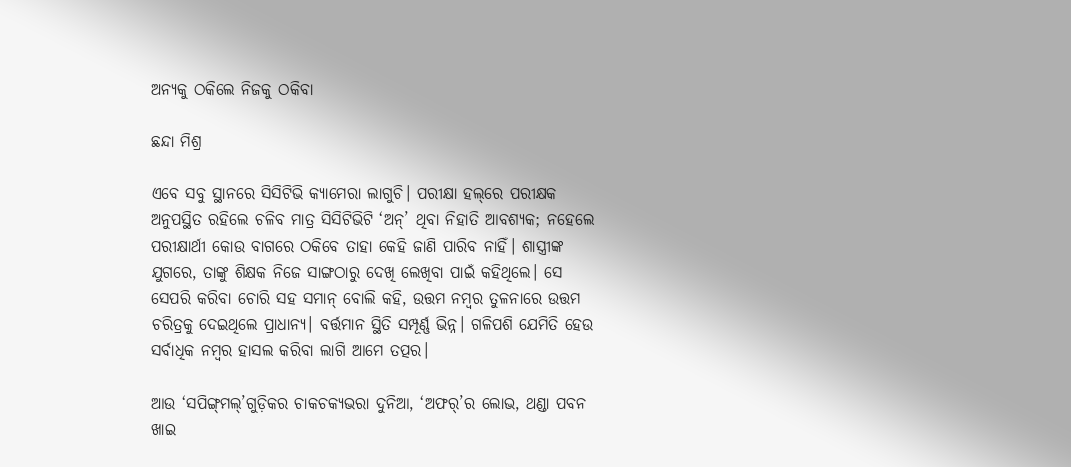ଅନ୍ୟକୁ ଠକିଲେ ନିଜକୁ ଠକିବା

ଛନ୍ଦା ମିଶ୍ର

ଏବେ ସବୁ ସ୍ଥାନରେ ସିସିଟିଭି କ୍ୟାମେରା ଲାଗୁଚି। ପରୀକ୍ଷା ହଲ୍‌ରେ ପରୀକ୍ଷକ ଅନୁପସ୍ଥିତ ରହିଲେ ଚଳିବ ମାତ୍ର ସିସିଟିଭିଟି ‘ଅନ୍’ ଥିବା ନିହାତି ଆବଶ୍ୟକ; ନହେଲେ ପରୀକ୍ଷାର୍ଥୀ କୋଉ ବାଗରେ ଠକିବେ ତାହା କେହି ଜାଣି ପାରିବ ନାହିଁ। ଶାସ୍ତ୍ରୀଙ୍କ ଯୁଗରେ, ତାଙ୍କୁ ଶିକ୍ଷକ ନିଜେ ସାଙ୍ଗଠାରୁ ଦେଖି ଲେଖିବା ପାଇଁ କହିଥିଲେ। ସେ ସେପରି କରିବା ଚୋରି ସହ ସମାନ୍ ବୋଲି କହି, ଉତ୍ତମ ନମ୍ବର ତୁଳନାରେ ଉତ୍ତମ ଚରିତ୍ରକୁ ଦେଇଥିଲେ ପ୍ରାଧାନ୍ୟ। ବର୍ତ୍ତମାନ ସ୍ଥିତି ସମ୍ପୂର୍ଣ୍ଣ ଭିନ୍ନ। ଗଳିପଶି ଯେମିତି ହେଉ ସର୍ବାଧିକ ନମ୍ବର ହାସଲ କରିବା ଲାଗି ଆମେ ତତ୍ପର।

ଆଉ ‘ସପିଙ୍ଗ୍‌ମଲ୍‌’ଗୁଡ଼ିକର ଚାକଚକ୍ୟଭରା ଦୁନିଆ, ‘ଅଫର୍‌’ର ଲୋଭ, ଥଣ୍ଡା ପବନ ଖାଇ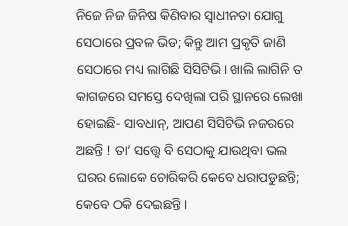ନିଜେ ନିଜ ଜିନିଷ କିଣିବାର ସ୍ବାଧୀନତା ଯୋଗୁ ସେଠାରେ ପ୍ରବଳ ଭିଡ; କିନ୍ତୁ ଆମ ପ୍ରକୃତି ଜାଣି ସେଠାରେ ମଧ୍ୟ ଲାଗିଛି ସିସିଟିଭି। ଖାଲି ଲାଗିନି ତ କାଗଜରେ ସମସ୍ତେ ଦେଖିଲା ପରି ସ୍ଥାନରେ ଲେଖା ହୋଇଛି- ସାବଧାନ୍, ଆପଣ ସିସିଟିଭି ନଜରରେ ଅଛନ୍ତି ! ତା’ ସତ୍ତ୍ୱେ ବି ସେଠାକୁ ଯାଉଥିବା ଭଲ ଘରର ଲୋକେ ଚୋରିକରି କେବେ ଧରାପଡୁଛନ୍ତି; କେବେ ଠକି ଦେଇଛନ୍ତି।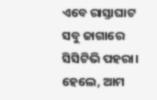ଏବେ ରାସ୍ତାଘାଟ ସବୁ ଜାଗାରେ ସିସିଟିଭି ପହରା। ହେଲେ, ଆମ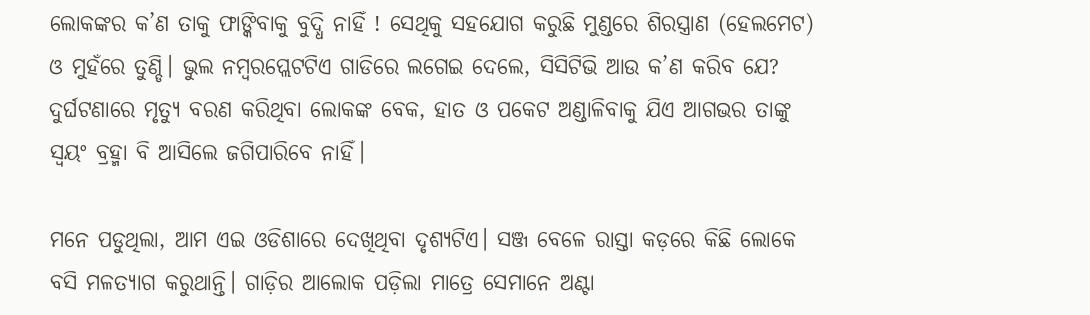ଲୋକଙ୍କର କ’ଣ ତାକୁ ଫାଙ୍କିବାକୁ ବୁଦ୍ଧି ନାହିଁ ! ସେଥିକୁ ସହଯୋଗ କରୁଛି ମୁଣ୍ଡରେ ଶିରସ୍ତ୍ରାଣ (ହେଲମେଟ) ଓ ମୁହଁରେ ତୁଣ୍ଡି। ଭୁଲ ନମ୍ବରପ୍ଲେଟଟିଏ ଗାଡିରେ ଲଗେଇ ଦେଲେ, ସିସିଟିଭି ଆଉ କ’ଣ କରିବ ଯେ? ଦୁର୍ଘଟଣାରେ ମୃତ୍ୟୁ ବରଣ କରିଥିବା ଲୋକଙ୍କ ବେକ, ହାତ ଓ ପକେଟ ଅଣ୍ଡାଳିବାକୁ ଯିଏ ଆଗଭର ତାଙ୍କୁ ସ୍ବୟଂ ବ୍ରହ୍ମା ବି ଆସିଲେ ଜଗିପାରିବେ ନାହିଁ।

ମନେ ପଡୁଥିଲା, ଆମ ଏଇ ଓଡିଶାରେ ଦେଖିଥିବା ଦୃଶ୍ୟଟିଏ। ସଞ୍ଜ ବେଳେ ରାସ୍ତା କଡ଼ରେ କିଛି ଲୋକେ ବସି ମଳତ୍ୟାଗ କରୁଥାନ୍ତି। ଗାଡ଼ିର ଆଲୋକ ପଡ଼ିଲା ମାତ୍ରେ ସେମାନେ ଅଣ୍ଟା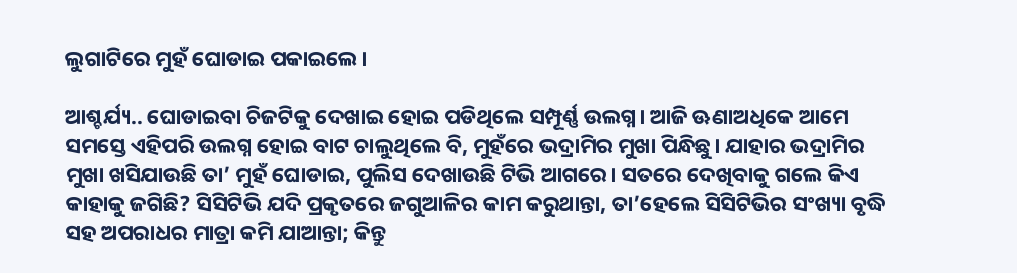ଲୁଗାଟିରେ ମୁହଁ ଘୋଡାଇ ପକାଇଲେ।

ଆଶ୍ଚର୍ଯ୍ୟ.. ଘୋଡାଇବା ଚିଜଟିକୁ ଦେଖାଇ ହୋଇ ପଡିଥିଲେ ସମ୍ପୂର୍ଣ୍ଣ ଉଲଗ୍ନ। ଆଜି ଊଣାଅଧିକେ ଆମେ ସମସ୍ତେ ଏହିପରି ଉଲଗ୍ନ ହୋଇ ବାଟ ଚାଲୁଥିଲେ ବି, ମୁହଁରେ ଭଦ୍ରାମିର ମୁଖା ପିନ୍ଧିଛୁ। ଯାହାର ଭଦ୍ରାମିର ମୁଖା ଖସିଯାଉଛି ତା’ ମୁହଁ ଘୋଡାଇ, ପୁଲିସ ଦେଖାଉଛି ଟିଭି ଆଗରେ। ସତରେ ଦେଖିବାକୁ ଗଲେ କିଏ କାହାକୁ ଜଗିଛି? ସିସିଟିଭି ଯଦି ପ୍ରକୃତରେ ଜଗୁଆଳିର କାମ କରୁଥାନ୍ତା, ତା’ହେଲେ ସିସିଟିଭିର ସଂଖ୍ୟା ବୃଦ୍ଧି ସହ ଅପରାଧର ମାତ୍ରା କମି ଯାଆନ୍ତା; କିନ୍ତୁ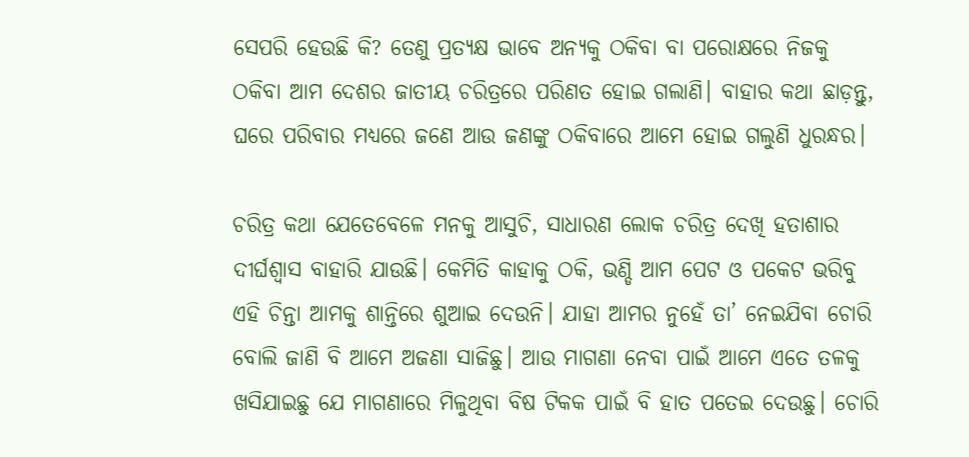ସେପରି ହେଉଛି କି? ତେଣୁ ପ୍ରତ୍ୟକ୍ଷ ଭାବେ ଅନ୍ୟକୁ ଠକିବା ବା ପରୋକ୍ଷରେ ନିଜକୁ ଠକିବା ଆମ ଦେଶର ଜାତୀୟ ଚରିତ୍ରରେ ପରିଣତ ହୋଇ ଗଲାଣି। ବାହାର କଥା ଛାଡ଼ନ୍ତୁ, ଘରେ ପରିବାର ମଧ୍ୟରେ ଜଣେ ଆଉ ଜଣଙ୍କୁ ଠକିବାରେ ଆମେ ହୋଇ ଗଲୁଣି ଧୁରନ୍ଧର।

ଚରିତ୍ର କଥା ଯେତେବେଳେ ମନକୁ ଆସୁଚି, ସାଧାରଣ ଲୋକ ଚରିତ୍ର ଦେଖି ହତାଶାର ଦୀର୍ଘଶ୍ୱାସ ବାହାରି ଯାଉଛି। କେମିତି କାହାକୁ ଠକି, ଭଣ୍ଡି ଆମ ପେଟ ଓ ପକେଟ ଭରିବୁ ଏହି ଚିନ୍ତା ଆମକୁ ଶାନ୍ତିରେ ଶୁଆଇ ଦେଉନି। ଯାହା ଆମର ନୁହେଁ ତା’ ନେଇଯିବା ଚୋରି ବୋଲି ଜାଣି ବି ଆମେ ଅଜଣା ସାଜିଛୁ। ଆଉ ମାଗଣା ନେବା ପାଇଁ ଆମେ ଏତେ ତଳକୁ ଖସିଯାଇଛୁ ଯେ ମାଗଣାରେ ମିଳୁଥିବା ବିଷ ଟିକକ ପାଇଁ ବି ହାତ ପତେଇ ଦେଉଛୁ। ଚୋରି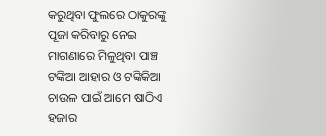କରୁଥିବା ଫୁଲରେ ଠାକୁରଙ୍କୁ ପୂଜା କରିବାରୁ ନେଇ ମାଗଣାରେ ମିଳୁଥିବା ପାଞ୍ଚ ଟଙ୍କିଆ ଆହାର ଓ ଟଙ୍କିକିଆ ଚାଉଳ ପାଇଁ ଆମେ ଷାଠିଏ ହଜାର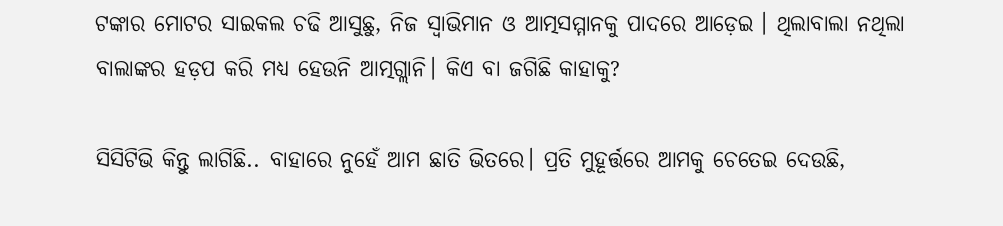ଟଙ୍କାର ମୋଟର ସାଇକଲ ଚଢି ଆସୁଛୁ, ନିଜ ସ୍ୱାଭିମାନ ଓ ଆତ୍ମସମ୍ମାନକୁ ପାଦରେ ଆଡ଼େଇ । ଥିଲାବାଲା ନଥିଲା ବାଲାଙ୍କର ହଡ଼ପ କରି ମଧ୍ୟ ହେଉନି ଆତ୍ମଗ୍ଲାନି। କିଏ ବା ଜଗିଛି କାହାକୁ?

ସିସିଟିଭି କିନ୍ତୁ ଲାଗିଛି.. ବାହାରେ ନୁହେଁ ଆମ ଛାତି ଭିତରେ। ପ୍ରତି ମୁହୂର୍ତ୍ତରେ ଆମକୁ ଚେତେଇ ଦେଉଛି,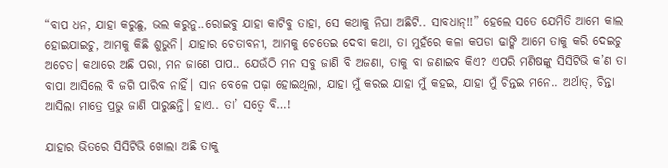“ବାପ ଧନ, ଯାହା କରୁଛୁ, ଭଲ କରୁନୁ..ରୋଇବୁ ଯାହା କାଟିବୁ ତାହା, ସେ କଥାକୁ ନିଘା ଅଛିଟି.. ସାବଧାନ୍!!” ହେଲେ ସତେ ଯେମିତି ଆମେ କାଲ ହୋଇଯାଇଚୁ, ଆମକୁ କିଛି ଶୁଭୁନି। ଯାହାର ଚେତାବନୀ, ଆମକୁ ଚେତେଇ ଦେବା କଥା, ତା ମୁହଁରେ କଳା କପଡା ଢାଙ୍କି ଆମେ ତାକୁ କରି ଦେଇଚୁ ଅଚେତ। କଥାରେ ଅଛି ପରା, ମନ ଜାଣେ ପାପ.. ଯେଉଁଠି ମନ ସବୁ ଜାଣି ବି ଅଜଣା, ତାକୁ ବା ଜଣାଇବ କିଏ? ଏପରି ମଣିଷଙ୍କୁ ସିସିଟିଭି କ’ଣ ତା ବାପା ଆସିଲେ ବି ଜଗି ପାରିବ ନାହିଁ। ସାନ ବେଳେ ପଢ଼ା ହୋଇଥିଲା, ଯାହା ମୁଁ କରଇ ଯାହା ମୁଁ କହଇ, ଯାହା ମୁଁ ଚିନ୍ତଇ ମନେ.. ଅର୍ଥାତ୍, ଚିନ୍ତା ଆସିଲା ମାତ୍ରେ ପ୍ରଭୁ ଜାଣି ପାରୁଛନ୍ତି। ହାଏ.. ତା’ ସତ୍ୱେ ବି…!

ଯାହାର ଭିତରେ ସିସିଟିଭି ଖୋଲା ଅଛି ତାକୁ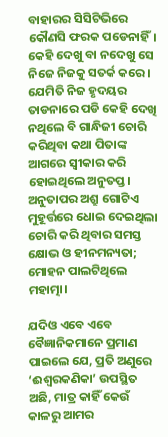ବାହାରର ସିସିଟିଭିରେ କୌଣସି ଫରକ ପଡେନାହିଁ। କେହି ଦେଖୁ ବା ନଦେଖୁ ସେ ନିଜେ ନିଜକୁ ସତର୍କ କରେ। ଯେମିତି ନିଜ ହୃଦୟର ତାଡନାରେ ପଡି କେହି ଦେଖି ନଥିଲେ ବି ଗାନ୍ଧିଜୀ ଚୋରି କରିଥିବା କଥା ପିତାଙ୍କ ଆଗରେ ସ୍ୱୀକାର କରି ହୋଇଥିଲେ ଅନୁତପ୍ତ। ଅନୁତାପର ଅଶ୍ରୁ ଗୋଟିଏ ମୁହୂର୍ତ୍ତରେ ଧୋଇ ଦେଇଥିଲା ଚୋରି କରି ଥିବାର ସମସ୍ତ କ୍ଷୋଭ ଓ ହୀନମନ୍ୟତା; ମୋହନ ପାଲଟିଥିଲେ ମହାତ୍ମା।

ଯଦିଓ ଏବେ ଏବେ ବୈଜ୍ଞାନିକମାନେ ପ୍ରମାଣ ପାଇଲେ ଯେ, ପ୍ରତି ଅଣୁରେ ‘ଈଶ୍ବରକଣିକା’ ଉପସ୍ଥିତ ଅଛି, ମାତ୍ର କାହିଁ କେଉଁ କାଳରୁ ଆମର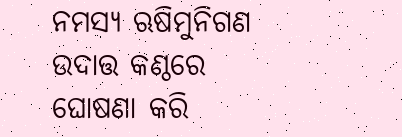ନମସ୍ୟ ଋଷିମୁନିଗଣ ଉଦାତ୍ତ କଣ୍ଠରେ ଘୋଷଣା କରି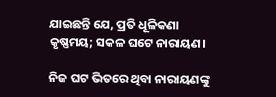ଯାଇଛନ୍ତି ଯେ, ପ୍ରତି ଧୂଳିକଣା କୃଷ୍ଣମୟ; ସକଳ ଘଟେ ନାରାୟଣ।

ନିଜ ଘଟ ଭିତରେ ଥିବା ନାରାୟଣଙ୍କୁ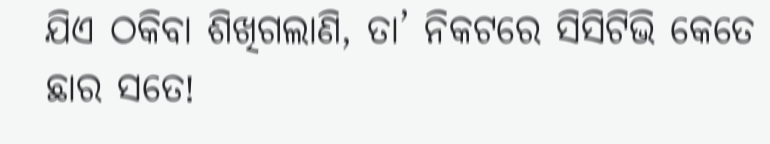ଯିଏ ଠକିବା ଶିଖିଗଲାଣି, ତା’ ନିକଟରେ ସିସିଟିଭି କେତେ ଛାର ସତେ!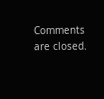Comments are closed.